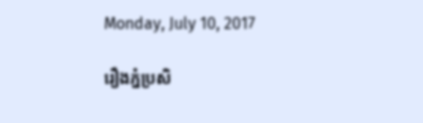Monday, July 10, 2017

រឿងភ្នំប្រសិ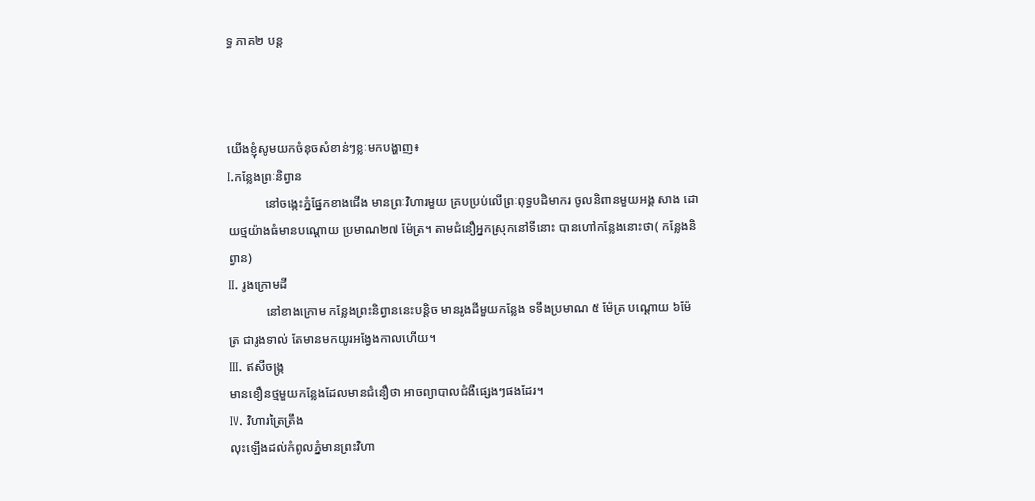ទ្ធ ភាគ២ បន្ត



យើងខ្ញុំសូមយកចំនុចសំខាន់ៗខ្លៈមកបង្ហាញ៖
I.កន្លែងព្រៈនិព្វាន
            នៅចង្កេះភ្នំផ្នែកខាងជើង មានព្រៈវិហារមួយ គ្របប្រប់លើព្រៈពុទ្ធបដិមាករ ចូលនិពានមួយអង្គ សាង ដោយថ្មយ៉ាងធំមានបណ្តោយ ប្រមាណ២៧ ម៉ែត្រ។ តាមជំនឿអ្នកស្រុកនៅទីនោះ បានហៅកន្លែងនោះថា( កន្លែងនិព្វាន)
II. រូងក្រោមដី
            នៅខាងក្រោម កន្លែងព្រះនិព្វាននេះបន្តិច មានរូងដីមួយកន្លែង ទទឹងប្រមាណ ៥ ម៉ែត្រ បណ្តោយ ៦ម៉ែត្រ ជារូងទាល់ តែមានមកយូរអង្វែងកាលហើយ។
III. ឥសីចង្ក្រ
មានខឿនថ្មមួយកន្លែងដែលមានជំនឿថា អាចព្យាបាលជំងឺផ្សេងៗផងដែរ។
IV. វិហារត្រៃត្រឹង
លុះឡើងដល់កំពូលភ្នំមានព្រះវិហា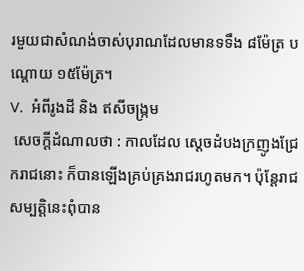រមួយជាសំណង់ចាស់បុរាណដែលមានទទឹង ៨ម៉ែត្រ បណ្តោយ ១៥ម៉ែត្រ។
V.  អំពីរូងដី និង ឥសីចង្រ្កម
 សេចក្តីដំណាលថា : កាលដែល ស្តេចដំបងក្រញូងជ្រែករាជនោះ ក៏បានឡើងគ្រប់គ្រងរាជរហូតមក។ ប៉ុនែ្តរាជសម្បត្តិនេះពុំបាន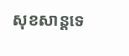សុខសាន្តទេ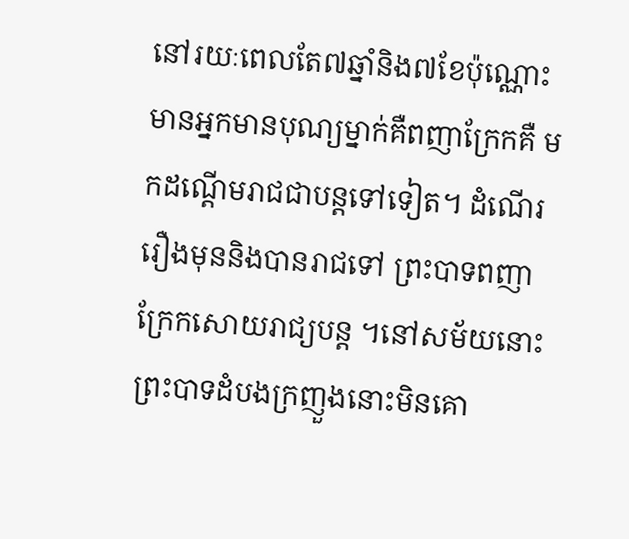នៅរយៈពេលតែ៧ឆ្នាំនិង៧ខែប៉ុណ្ណោះ មានអ្នកមានបុណ្យម្នាក់គឺពញាក្រែកគឺ មកដណ្តើមរាជជាបន្តទៅទៀត។ ដំណើររឿងមុននិងបានរាជទៅ ព្រះបាទពញាក្រែកសោយរាជ្យបន្ត ។នៅសម័យនោះ ព្រះបាទដំបងក្រញួងនោះមិនគោ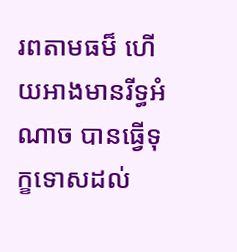រពតាមធម៏ ហើយអាងមានរីទ្ធអំណាច បានធ្វើទុក្ខទោសដល់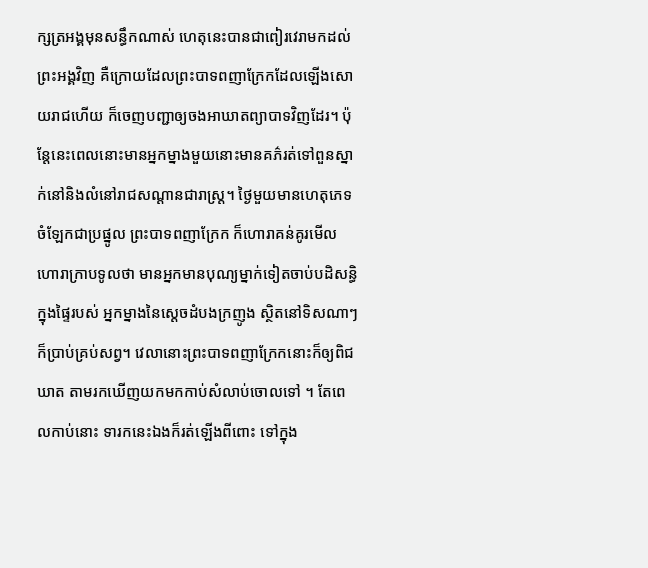ក្សត្រអង្គមុនសន្ធឹកណាស់ ហេតុនេះបានជាពៀរវេរាមកដល់ព្រះអង្គវិញ គឺក្រោយដែលព្រះបាទពញាក្រែកដែលឡើងសោយរាជហើយ ក៏ចេញបញ្ជាឲ្យចងអាឃាតព្យាបាទវិញដែរ។ ប៉ុនែ្តនេះពេលនោះមានអ្នកម្នាងមួយនោះមានគភ៌‌រត់ទៅពួនស្នាក់នៅនិងលំនៅរាជសណ្តានជារាស្រ្ត។ ថៃ្ងមួយមានហេតុភេទចំឡែកជាប្រផ្នូល ព្រះបាទពញាក្រែក ក៏ហោរាគន់គូរមើល ហោរាក្រាបទូលថា មានអ្នកមានបុណ្យម្នាក់ទៀតចាប់បដិសន្ធិក្នុងផៃ្ទរបស់ អ្នកម្នាងនៃសេ្តចដំបងក្រញូង ស្ថិតនៅទិសណាៗក៏ប្រាប់គ្រប់សព្វ។ វេលានោះព្រះបាទពញាក្រែកនោះក៏ឲ្យពិជឃាត តាមរកឃើញយកមកកាប់សំលាប់ចោលទៅ ។ តែពេលកាប់នោះ ទារកនេះឯងក៏រត់ឡើងពីពោះ ទៅក្នុង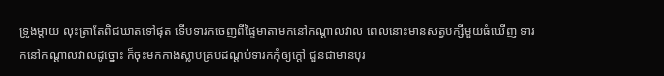ទ្រូងម្តាយ លុះត្រាតែពិជឃាតទៅផុត ទើបទារកចេញពីផៃ្ទមាតាមកនៅកណ្តាលវាល ពេលនោះមានសត្វបក្សីមួយធំឃើញ ទារកនៅកណ្តាលវាលដូច្នោះ ក៏ចុះមកកាងស្លាបគ្របដណ្តប់ទារកកុំឲ្យក្តៅ ជួនជាមានបុរ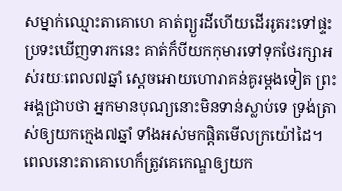សម្នាក់ឈ្មោះតាគោហេ គាត់ព្យួរដីហើយដើររូតរះទៅផ្ទះ ប្រទះឃើញទារកនេះ គាត់ក៏បីយកកុមារទៅទុកថែរក្សាអស់រយៈពេល៧ឆ្នាំ សេ្តចអោយហោរាគន់គូរម្តងទៀត ព្រះអង្គជ្រាបថា អ្នកមានបុណ្យនោះមិនទាន់ស្លាប់ទេ ទ្រង់ត្រាស់ឲ្យយកកេ្មង៧ឆ្នាំ ទាំងអស់មកផ្តិតមើលក្រយ៉ៅដៃ។ ពេលនោះតាគោហេក៏ត្រូវគេកេណ្ឌឲ្យយក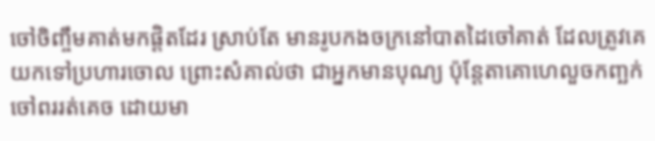ចៅចិញ្ចឹមគាត់មកផ្តិតដែរ ស្រាប់តែ មានរូបកងចក្រនៅបាតដៃចៅគាត់ ដែលត្រូវគេយកទៅប្រហារចោល ព្រោះសំគាល់ថា ជាអ្នកមានបុណ្យ ប៉ុនែ្តតាគោហេលួចកញ្ឆក់ចៅពររត់គេច ដោយមា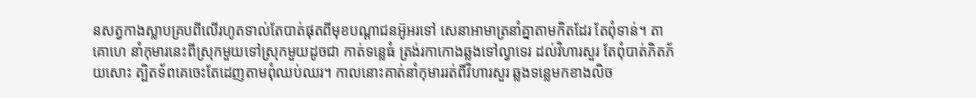នសត្វកាងស្លាបគ្របពីលើរហូតទាល់តែបាត់ផុតពីមុខបណ្តាជនអ៊ូអរទៅ សេនាអាមាត្រនាំគ្នាតាមកិតដែរ តែពុំទាន់។ តាគោហេ នាំកុមារនេះពីស្រុកមួយទៅស្រុកមួយដូចជា កាត់ទនេ្លធំ ត្រង់រកាកោងឆ្លងទៅល្វាទេរ ដល់វិហារសួរ តែពុំបាត់ភិតភ័យសោះ ត្បិតទ័ពគេចេះតែដេញតាមពុំឈប់ឈរ។ កាលនោះគាត់នាំកុមាររត់ពីវិហារសួរ ឆ្លងទនេ្លមកខាងលិច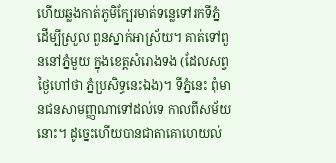ហើយឆ្លងកាត់ភូមិកែ្បរមាត់ទនេ្លទៅរកទីភ្នំ ដើម្បីស្រួល ពួនស្នាក់អាស្រ័យ។ គាត់ទៅពួននៅភ្នំមួយ ក្នុងខេត្តសំរោងទង (ដែលសព្វថៃ្ងហៅថា ភ្នំប្រសិទ្ធនេះឯង)។ ទីភ្នំនេះ ពុំមានជនសាមញ្ញណាទៅដល់ទេ កាលពីសម័យនោះ។ ដូចេ្នះហើយបានជាតាគោហេយល់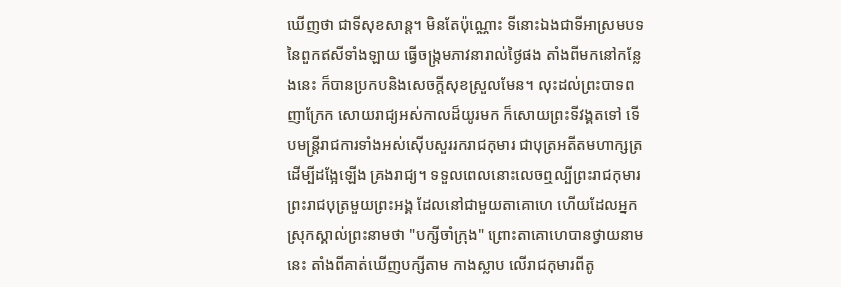ឃើញថា ជាទីសុខសាន្ត។ មិនតែប៉ុណ្ណោះ ទីនោះឯងជាទីអាស្រមបទនៃពួកឥសីទាំងឡាយ ធ្វើចង្រ្កមភាវនារាល់ថៃ្ងផង តាំងពីមកនៅកនែ្លងនេះ ក៏បានប្រកបនិងសេចក្តីសុខស្រួលមែន។ លុះដល់ព្រះបាទពញាក្រែក សោយរាជ្យអស់កាលដ៏យូរមក ក៏សោយព្រះទីវង្គតទៅ ទើបមន្រ្តីរាជការទាំងអស់ស៊ើបសួររករាជកុមារ ជាបុត្រអតីតមហាក្សត្រ ដើម្បីដងែ្អឡើង គ្រងរាជ្យ។ ទទួលពេលនោះលេចឮល្បីព្រះរាជកុមារ ព្រះរាជបុត្រមួយព្រះអង្គ ដែលនៅជាមួយតាគោហេ ហើយដែលអ្នកស្រុកស្គាល់ព្រះនាមថា "បក្សីចាំក្រុង" ព្រោះតាគោហេបានថ្វាយនាមនេះ តាំងពីគាត់ឃើញបក្សីតាម កាងស្លាប លើរាជកុមារពីតូ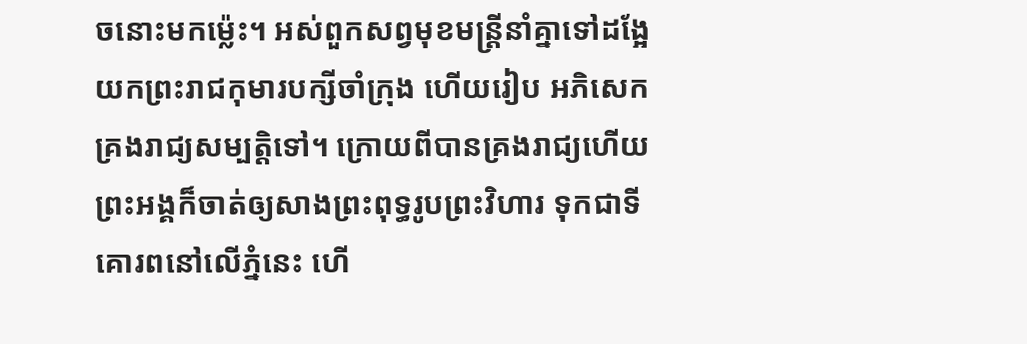ចនោះមកម៉េ្លះ។ អស់ពួកសព្វមុខមន្រ្តីនាំគ្នាទៅដងែ្អយកព្រះរាជកុមារបក្សីចាំក្រុង ហើយរៀប អភិសេកគ្រងរាជ្យសម្បត្តិទៅ។ ក្រោយពីបានគ្រងរាជ្យហើយ ព្រះអង្គក៏ចាត់ឲ្យសាងព្រះពុទ្ធរូបព្រះវិហារ ទុកជាទីគោរពនៅលើភ្នំនេះ ហើ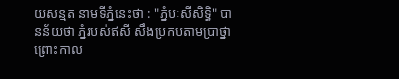យសន្មត នាមទីភ្នំនេះថា : "ភ្នំបៈសីសិទ្ធិ" បានន័យថា ភ្នំរបស់ឥសី សឹងប្រកបតាមប្រាថ្នា ព្រោះកាល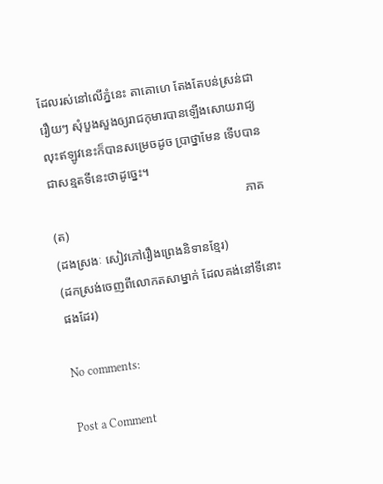ដែលរស់នៅលើភ្នំនេះ តាគោហេ តែងតែបន់ស្រន់ជារឿយៗ សុំបួងសួងឲ្យរាជកុមារបានឡើងសោយរាជ្យ លុះឥឡូវនេះក៏បានសម្រេចដូច ប្រាថ្នាមែន ទើបបានជាសន្មតទីនេះថាដូចេ្នះ។
                                                               ភាគ(ត)
(ដងស្រងៈ សៀវភៅរឿងព្រេងនិទានខ្មែរ)
(ដកស្រង់ចេញពីលោកតសាម្នាក់ ដែលគង់នៅទីនោះផងដែរ)

No comments:

Post a Comment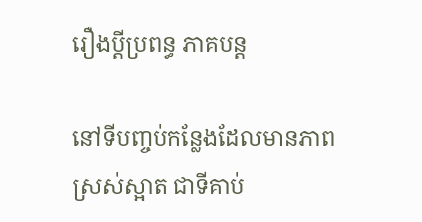រឿងប្តីប្រពន្ធ ភាគបន្ត

នៅទីបញ្ចប់កន្លែងដែលមានភាពស្រស់ស្អាត ជាទីគាប់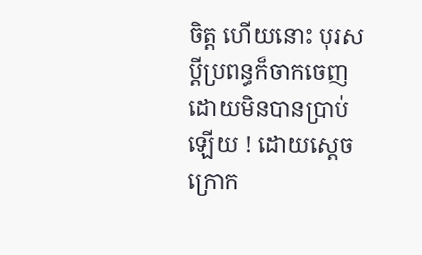ចិត្ត ហើយនោះ បុរសប្តីប្រពន្ធក៏ចាកចេញដោយមិនបានប្រាប់ឡើយ ! ដោយស្តេចក្រោក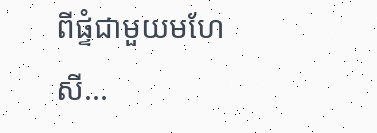ពីផ្ទំជាមួយមហែសី...